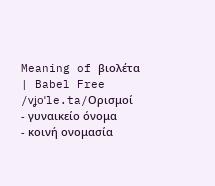Meaning of βιολέτα | Babel Free
/vʝoˈle.ta/Ορισμοί
- γυναικείο όνομα
- κοινή ονομασία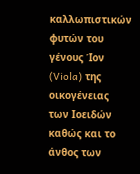καλλωπιστικών φυτών του γένους Ίον (Viola) της οικογένειας των Ιοειδών καθώς και το άνθος των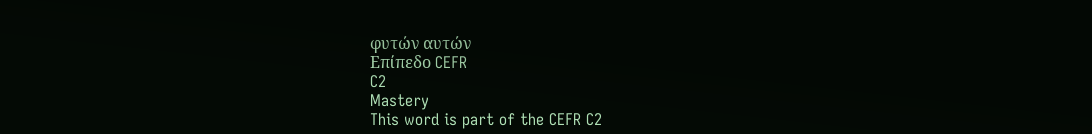φυτών αυτών
Επίπεδο CEFR
C2
Mastery
This word is part of the CEFR C2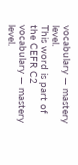vocabulary — mastery level.
This word is part of the CEFR C2 vocabulary — mastery level.